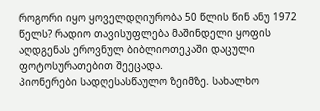როგორი იყო ყოველდღიურობა 50 წლის წინ ანუ 1972 წელს? რადიო თავისუფლება მაშინდელი ყოფის აღდგენას ეროვნულ ბიბლიოთეკაში დაცული ფოტოსურათებით შეეცადა.
პიონერები სადღესასწაულო ზეიმზე. სახალხო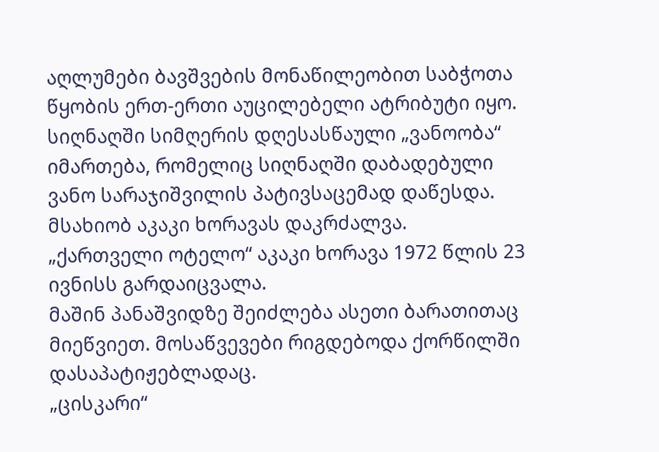აღლუმები ბავშვების მონაწილეობით საბჭოთა წყობის ერთ-ერთი აუცილებელი ატრიბუტი იყო.
სიღნაღში სიმღერის დღესასწაული „ვანოობა“ იმართება, რომელიც სიღნაღში დაბადებული ვანო სარაჯიშვილის პატივსაცემად დაწესდა.
მსახიობ აკაკი ხორავას დაკრძალვა. „ქართველი ოტელო“ აკაკი ხორავა 1972 წლის 23 ივნისს გარდაიცვალა.
მაშინ პანაშვიდზე შეიძლება ასეთი ბარათითაც მიეწვიეთ. მოსაწვევები რიგდებოდა ქორწილში დასაპატიჟებლადაც.
„ცისკარი“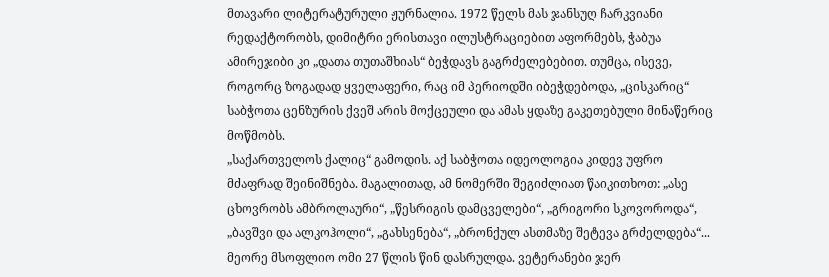მთავარი ლიტერატურული ჟურნალია. 1972 წელს მას ჯანსუღ ჩარკვიანი რედაქტორობს, დიმიტრი ერისთავი ილუსტრაციებით აფორმებს, ჭაბუა ამირეჯიბი კი „დათა თუთაშხიას“ ბეჭდავს გაგრძელებებით. თუმცა, ისევე, როგორც ზოგადად ყველაფერი, რაც იმ პერიოდში იბეჭდებოდა, „ცისკარიც“ საბჭოთა ცენზურის ქვეშ არის მოქცეული და ამას ყდაზე გაკეთებული მინაწერიც მოწმობს.
„საქართველოს ქალიც“ გამოდის. აქ საბჭოთა იდეოლოგია კიდევ უფრო მძაფრად შეინიშნება. მაგალითად, ამ ნომერში შეგიძლიათ წაიკითხოთ: „ასე ცხოვრობს ამბროლაური“, „წესრიგის დამცველები“, „გრიგორი სკოვოროდა“, „ბავშვი და ალკოჰოლი“, „გახსენება“, „ბრონქულ ასთმაზე შეტევა გრძელდება“...
მეორე მსოფლიო ომი 27 წლის წინ დასრულდა. ვეტერანები ჯერ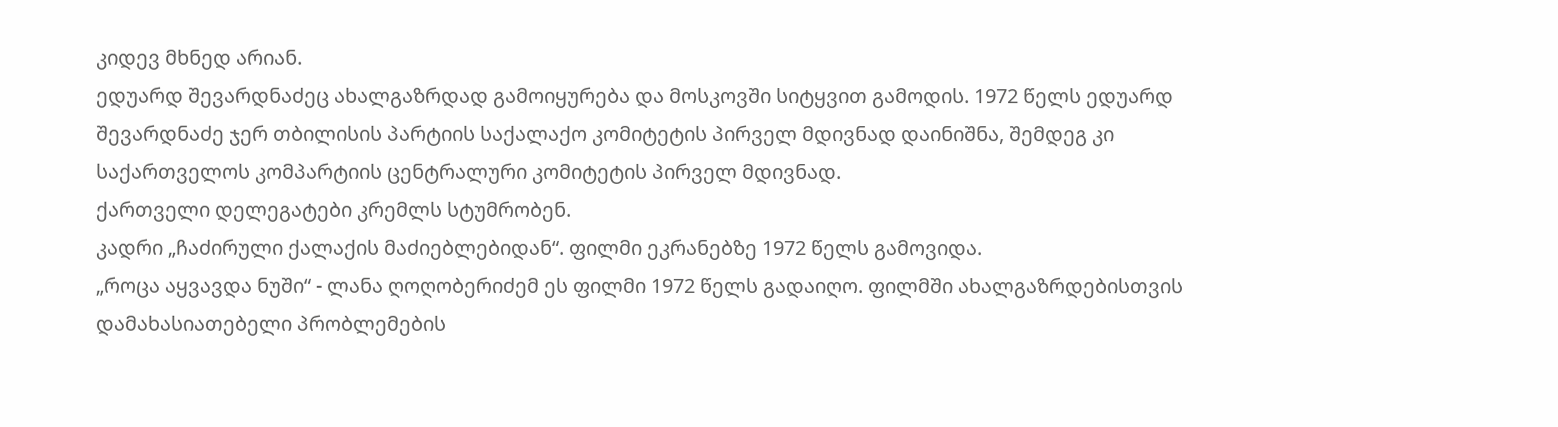კიდევ მხნედ არიან.
ედუარდ შევარდნაძეც ახალგაზრდად გამოიყურება და მოსკოვში სიტყვით გამოდის. 1972 წელს ედუარდ შევარდნაძე ჯერ თბილისის პარტიის საქალაქო კომიტეტის პირველ მდივნად დაინიშნა, შემდეგ კი საქართველოს კომპარტიის ცენტრალური კომიტეტის პირველ მდივნად.
ქართველი დელეგატები კრემლს სტუმრობენ.
კადრი „ჩაძირული ქალაქის მაძიებლებიდან“. ფილმი ეკრანებზე 1972 წელს გამოვიდა.
„როცა აყვავდა ნუში“ - ლანა ღოღობერიძემ ეს ფილმი 1972 წელს გადაიღო. ფილმში ახალგაზრდებისთვის დამახასიათებელი პრობლემების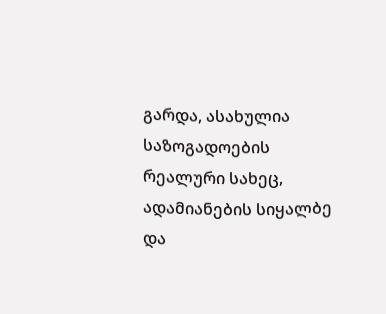გარდა, ასახულია საზოგადოების რეალური სახეც, ადამიანების სიყალბე და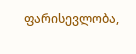ფარისევლობა,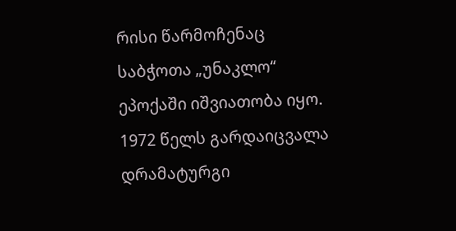რისი წარმოჩენაც საბჭოთა „უნაკლო“ ეპოქაში იშვიათობა იყო.
1972 წელს გარდაიცვალა დრამატურგი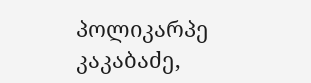პოლიკარპე კაკაბაძე,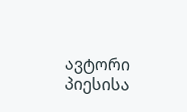ავტორი პიესისა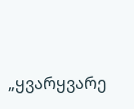„ყვარყვარე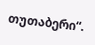თუთაბერი“.